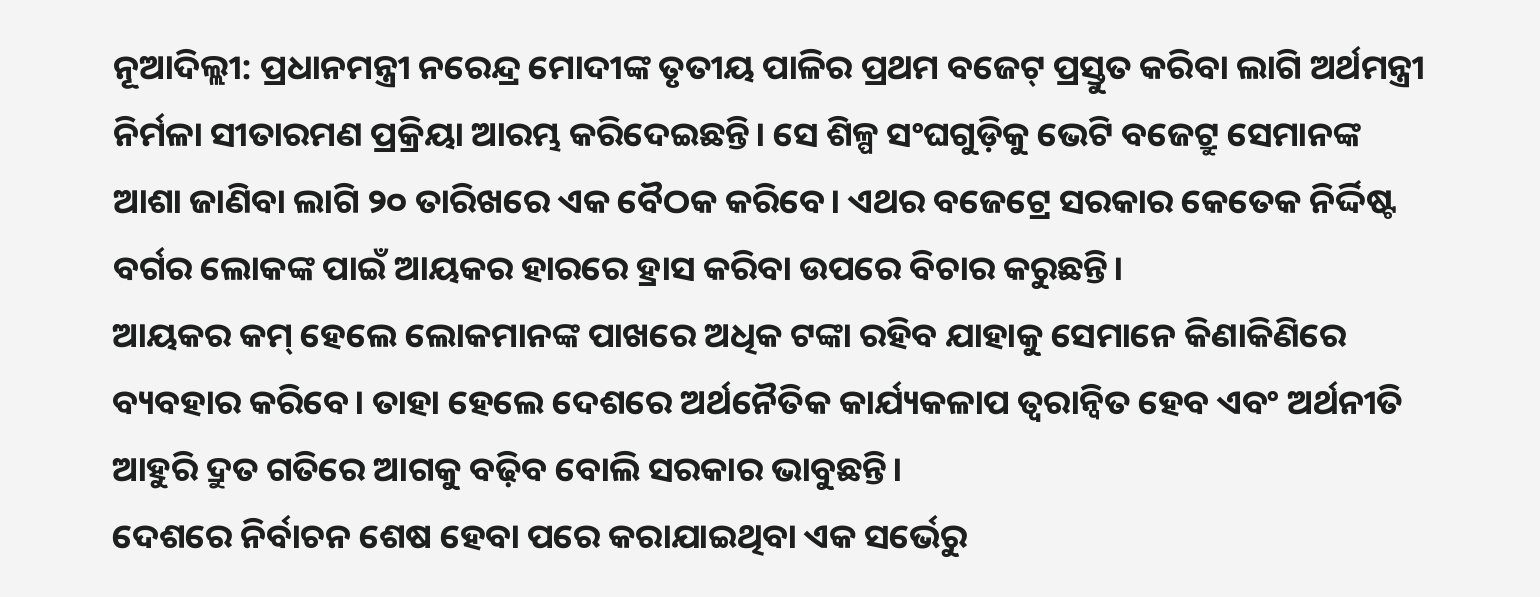ନୂଆଦିଲ୍ଲୀ: ପ୍ରଧାନମନ୍ତ୍ରୀ ନରେନ୍ଦ୍ର ମୋଦୀଙ୍କ ତୃତୀୟ ପାଳିର ପ୍ରଥମ ବଜେଟ୍ ପ୍ରସ୍ତୁତ କରିବା ଲାଗି ଅର୍ଥମନ୍ତ୍ରୀ ନିର୍ମଳା ସୀତାରମଣ ପ୍ରକ୍ରିୟା ଆରମ୍ଭ କରିଦେଇଛନ୍ତି। ସେ ଶିଳ୍ପ ସଂଘଗୁଡ଼ିକୁ ଭେଟି ବଜେଟ୍ରୁ ସେମାନଙ୍କ ଆଶା ଜାଣିବା ଲାଗି ୨୦ ତାରିଖରେ ଏକ ବୈଠକ କରିବେ। ଏଥର ବଜେଟ୍ରେ ସରକାର କେତେକ ନିର୍ଦ୍ଦିଷ୍ଟ ବର୍ଗର ଲୋକଙ୍କ ପାଇଁ ଆୟକର ହାରରେ ହ୍ରାସ କରିବା ଉପରେ ବିଚାର କରୁଛନ୍ତି।
ଆୟକର କମ୍ ହେଲେ ଲୋକମାନଙ୍କ ପାଖରେ ଅଧିକ ଟଙ୍କା ରହିବ ଯାହାକୁ ସେମାନେ କିଣାକିଣିରେ ବ୍ୟବହାର କରିବେ। ତାହା ହେଲେ ଦେଶରେ ଅର୍ଥନୈତିକ କାର୍ଯ୍ୟକଳାପ ତ୍ବରାନ୍ବିତ ହେବ ଏବଂ ଅର୍ଥନୀତି ଆହୁରି ଦ୍ରୁତ ଗତିରେ ଆଗକୁ ବଢ଼ିବ ବୋଲି ସରକାର ଭାବୁଛନ୍ତି।
ଦେଶରେ ନିର୍ବାଚନ ଶେଷ ହେବା ପରେ କରାଯାଇଥିବା ଏକ ସର୍ଭେରୁ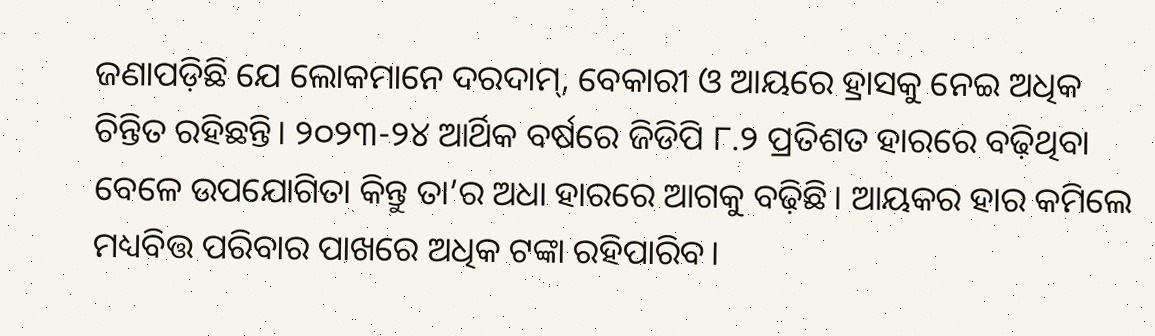ଜଣାପଡ଼ିଛି ଯେ ଲୋକମାନେ ଦରଦାମ୍, ବେକାରୀ ଓ ଆୟରେ ହ୍ରାସକୁ ନେଇ ଅଧିକ ଚିନ୍ତିତ ରହିଛନ୍ତି। ୨୦୨୩-୨୪ ଆର୍ଥିକ ବର୍ଷରେ ଜିଡିପି ୮.୨ ପ୍ରତିଶତ ହାରରେ ବଢ଼ିଥିବା ବେଳେ ଉପଯୋଗିତା କିନ୍ତୁ ତା’ର ଅଧା ହାରରେ ଆଗକୁ ବଢ଼ିଛି। ଆୟକର ହାର କମିଲେ ମଧ୍ୟବିତ୍ତ ପରିବାର ପାଖରେ ଅଧିକ ଟଙ୍କା ରହିପାରିବ।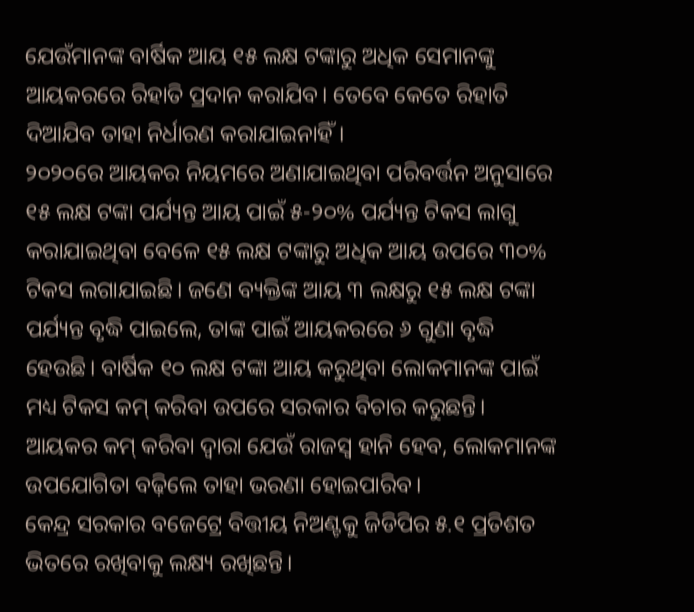ଯେଉଁମାନଙ୍କ ବାର୍ଷିକ ଆୟ ୧୫ ଲକ୍ଷ ଟଙ୍କାରୁ ଅଧିକ ସେମାନଙ୍କୁ ଆୟକରରେ ରିହାତି ପ୍ରଦାନ କରାଯିବ। ତେବେ କେତେ ରିହାତି ଦିଆଯିବ ତାହା ନିର୍ଧାରଣ କରାଯାଇନାହିଁ।
୨୦୨୦ରେ ଆୟକର ନିୟମରେ ଅଣାଯାଇଥିବା ପରିବର୍ତ୍ତନ ଅନୁସାରେ ୧୫ ଲକ୍ଷ ଟଙ୍କା ପର୍ଯ୍ୟନ୍ତ ଆୟ ପାଇଁ ୫-୨୦% ପର୍ଯ୍ୟନ୍ତ ଟିକସ ଲାଗୁ କରାଯାଇଥିବା ବେଳେ ୧୫ ଲକ୍ଷ ଟଙ୍କାରୁ ଅଧିକ ଆୟ ଉପରେ ୩୦% ଟିକସ ଲଗାଯାଇଛି। ଜଣେ ବ୍ୟକ୍ତିଙ୍କ ଆୟ ୩ ଲକ୍ଷରୁ ୧୫ ଲକ୍ଷ ଟଙ୍କା ପର୍ଯ୍ୟନ୍ତ ବୃଦ୍ଧି ପାଇଲେ, ତାଙ୍କ ପାଇଁ ଆୟକରରେ ୬ ଗୁଣା ବୃଦ୍ଧି ହେଉଛି। ବାର୍ଷିକ ୧୦ ଲକ୍ଷ ଟଙ୍କା ଆୟ କରୁଥିବା ଲୋକମାନଙ୍କ ପାଇଁ ମଧ୍ୟ ଟିକସ କମ୍ କରିବା ଉପରେ ସରକାର ବିଚାର କରୁଛନ୍ତି। ଆୟକର କମ୍ କରିବା ଦ୍ବାରା ଯେଉଁ ରାଜସ୍ବ ହାନି ହେବ, ଲୋକମାନଙ୍କ ଉପଯୋଗିତା ବଢ଼ିଲେ ତାହା ଭରଣା ହୋଇପାରିବ।
କେନ୍ଦ୍ର ସରକାର ବଜେଟ୍ରେ ବିତ୍ତୀୟ ନିଅଣ୍ଟକୁ ଜିଡିପିର ୫.୧ ପ୍ରତିଶତ ଭିତରେ ରଖିବାକୁ ଲକ୍ଷ୍ୟ ରଖିଛନ୍ତି।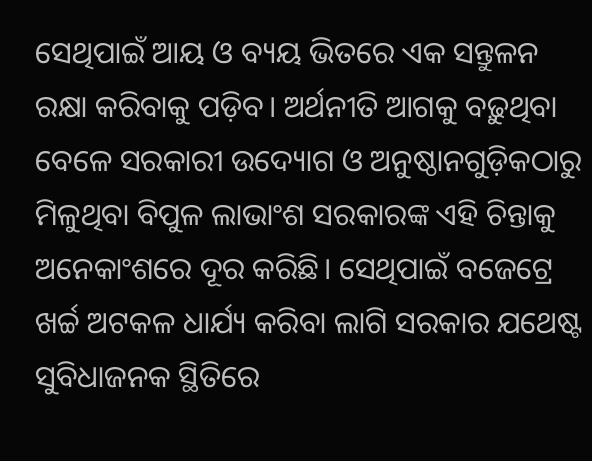ସେଥିପାଇଁ ଆୟ ଓ ବ୍ୟୟ ଭିତରେ ଏକ ସନ୍ତୁଳନ ରକ୍ଷା କରିବାକୁ ପଡ଼ିବ। ଅର୍ଥନୀତି ଆଗକୁ ବଢ଼ୁଥିବା ବେଳେ ସରକାରୀ ଉଦ୍ୟୋଗ ଓ ଅନୁଷ୍ଠାନଗୁଡ଼ିକଠାରୁ ମିଳୁଥିବା ବିପୁଳ ଲାଭାଂଶ ସରକାରଙ୍କ ଏହି ଚିନ୍ତାକୁ ଅନେକାଂଶରେ ଦୂର କରିଛି। ସେଥିପାଇଁ ବଜେଟ୍ରେ ଖର୍ଚ୍ଚ ଅଟକଳ ଧାର୍ଯ୍ୟ କରିବା ଲାଗି ସରକାର ଯଥେଷ୍ଟ ସୁବିଧାଜନକ ସ୍ଥିତିରେ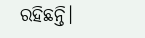ରହିଛନ୍ତି।